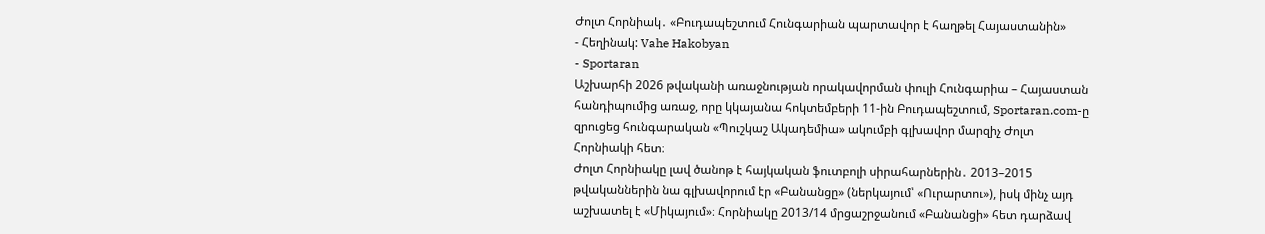Ժոլտ Հորնիակ․ «Բուդապեշտում Հունգարիան պարտավոր է հաղթել Հայաստանին»
- Հեղինակ: Vahe Hakobyan
- Sportaran
Աշխարհի 2026 թվականի առաջնության որակավորման փուլի Հունգարիա – Հայաստան հանդիպումից առաջ, որը կկայանա հոկտեմբերի 11-ին Բուդապեշտում, Sportaran.com-ը զրուցեց հունգարական «Պուշկաշ Ակադեմիա» ակումբի գլխավոր մարզիչ Ժոլտ Հորնիակի հետ։
Ժոլտ Հորնիակը լավ ծանոթ է հայկական ֆուտբոլի սիրահարներին․ 2013–2015 թվականներին նա գլխավորում էր «Բանանցը» (ներկայում՝ «Ուրարտու»), իսկ մինչ այդ աշխատել է «Միկայում»։ Հորնիակը 2013/14 մրցաշրջանում «Բանանցի» հետ դարձավ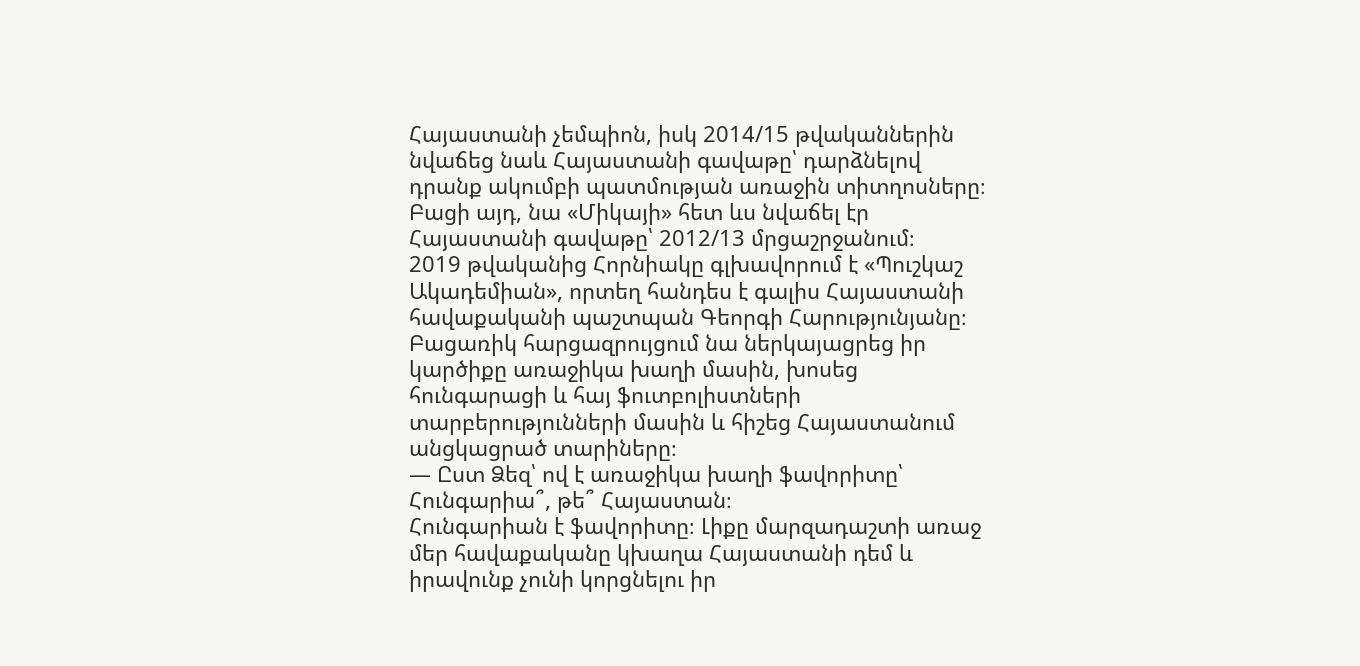Հայաստանի չեմպիոն, իսկ 2014/15 թվականներին նվաճեց նաև Հայաստանի գավաթը՝ դարձնելով դրանք ակումբի պատմության առաջին տիտղոսները։ Բացի այդ, նա «Միկայի» հետ ևս նվաճել էր Հայաստանի գավաթը՝ 2012/13 մրցաշրջանում։
2019 թվականից Հորնիակը գլխավորում է «Պուշկաշ Ակադեմիան», որտեղ հանդես է գալիս Հայաստանի հավաքականի պաշտպան Գեորգի Հարությունյանը։
Բացառիկ հարցազրույցում նա ներկայացրեց իր կարծիքը առաջիկա խաղի մասին, խոսեց հունգարացի և հայ ֆուտբոլիստների տարբերությունների մասին և հիշեց Հայաստանում անցկացրած տարիները։
— Ըստ Ձեզ՝ ով է առաջիկա խաղի ֆավորիտը՝ Հունգարիա՞, թե՞ Հայաստան։
Հունգարիան է ֆավորիտը։ Լիքը մարզադաշտի առաջ մեր հավաքականը կխաղա Հայաստանի դեմ և իրավունք չունի կորցնելու իր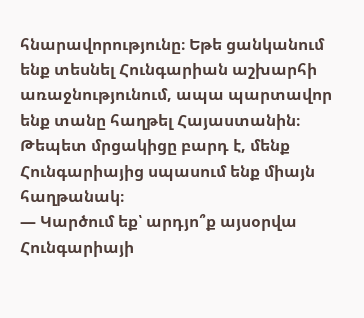հնարավորությունը։ Եթե ցանկանում ենք տեսնել Հունգարիան աշխարհի առաջնությունում, ապա պարտավոր ենք տանը հաղթել Հայաստանին։ Թեպետ մրցակիցը բարդ է, մենք Հունգարիայից սպասում ենք միայն հաղթանակ։
— Կարծում եք՝ արդյո՞ք այսօրվա Հունգարիայի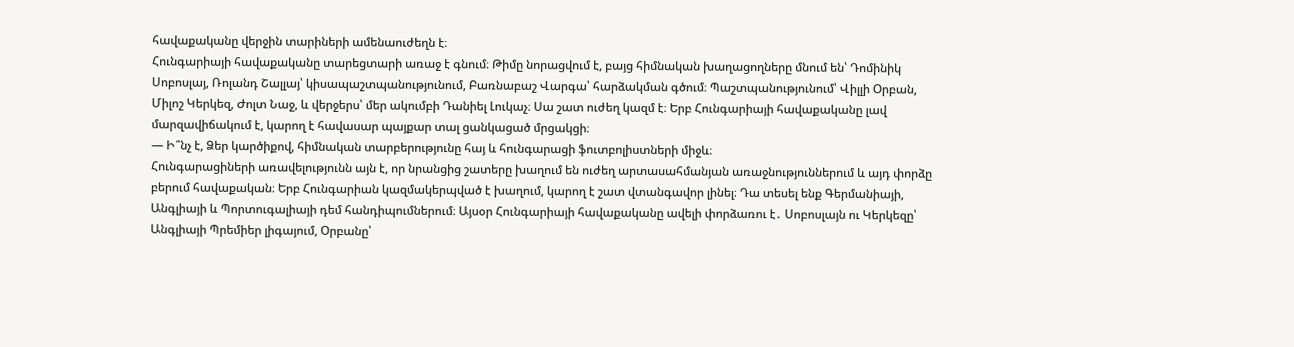հավաքականը վերջին տարիների ամենաուժեղն է։
Հունգարիայի հավաքականը տարեցտարի առաջ է գնում։ Թիմը նորացվում է, բայց հիմնական խաղացողները մնում են՝ Դոմինիկ Սոբոսլայ, Ռոլանդ Շալլայ՝ կիսապաշտպանությունում, Բառնաբաշ Վարգա՝ հարձակման գծում։ Պաշտպանությունում՝ Վիլլի Օրբան, Միլոշ Կերկեզ, Ժոլտ Նաջ, և վերջերս՝ մեր ակումբի Դանիել Լուկաչ։ Սա շատ ուժեղ կազմ է։ Երբ Հունգարիայի հավաքականը լավ մարզավիճակում է, կարող է հավասար պայքար տալ ցանկացած մրցակցի։
— Ի՞նչ է, Ձեր կարծիքով, հիմնական տարբերությունը հայ և հունգարացի ֆուտբոլիստների միջև։
Հունգարացիների առավելությունն այն է, որ նրանցից շատերը խաղում են ուժեղ արտասահմանյան առաջնություններում և այդ փորձը բերում հավաքական։ Երբ Հունգարիան կազմակերպված է խաղում, կարող է շատ վտանգավոր լինել։ Դա տեսել ենք Գերմանիայի, Անգլիայի և Պորտուգալիայի դեմ հանդիպումներում։ Այսօր Հունգարիայի հավաքականը ավելի փորձառու է․ Սոբոսլայն ու Կերկեզը՝ Անգլիայի Պրեմիեր լիգայում, Օրբանը՝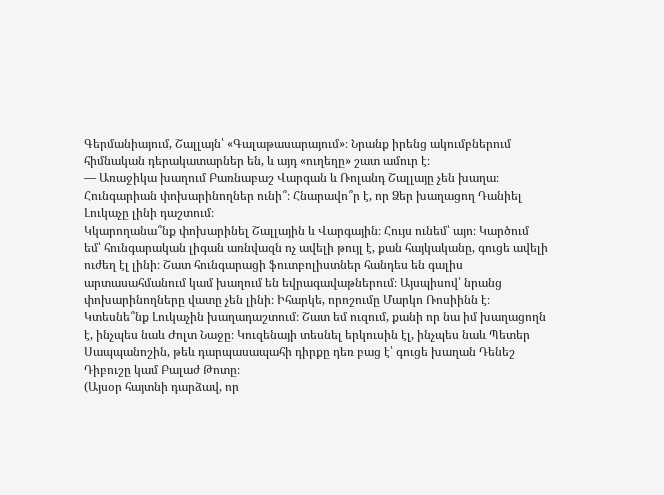Գերմանիայում, Շալլայն՝ «Գալաթասարայում»։ Նրանք իրենց ակումբներում հիմնական դերակատարներ են, և այդ «ուղեղը» շատ ամուր է։
— Առաջիկա խաղում Բառնաբաշ Վարգան և Ռոլանդ Շալլայը չեն խաղա։ Հունգարիան փոխարինողներ ունի՞։ Հնարավո՞ր է, որ Ձեր խաղացող Դանիել Լուկաչը լինի դաշտում։
Կկարողանա՞նք փոխարինել Շալլային և Վարգային։ Հույս ունեմ՝ այո։ Կարծում եմ՝ հունգարական լիգան առնվազն ոչ ավելի թույլ է, քան հայկականը, գուցե ավելի ուժեղ էլ լինի։ Շատ հունգարացի ֆուտբոլիստներ հանդես են գալիս արտասահմանում կամ խաղում են եվրագավաթներում։ Այսպիսով՝ նրանց փոխարինողները վատը չեն լինի։ Իհարկե, որոշումը Մարկո Ռոսիինն է։ Կտեսնե՞նք Լուկաչին խաղադաշտում։ Շատ եմ ուզում, քանի որ նա իմ խաղացողն է, ինչպես նաև Ժոլտ Նաջը։ Կուզենայի տեսնել երկուսին էլ, ինչպես նաև Պետեր Սապպանոշին, թեև դարպասապահի դիրքը դեռ բաց է՝ գուցե խաղան Դենեշ Դիբուշը կամ Բալաժ Թոտը։
(Այսօր հայտնի դարձավ, որ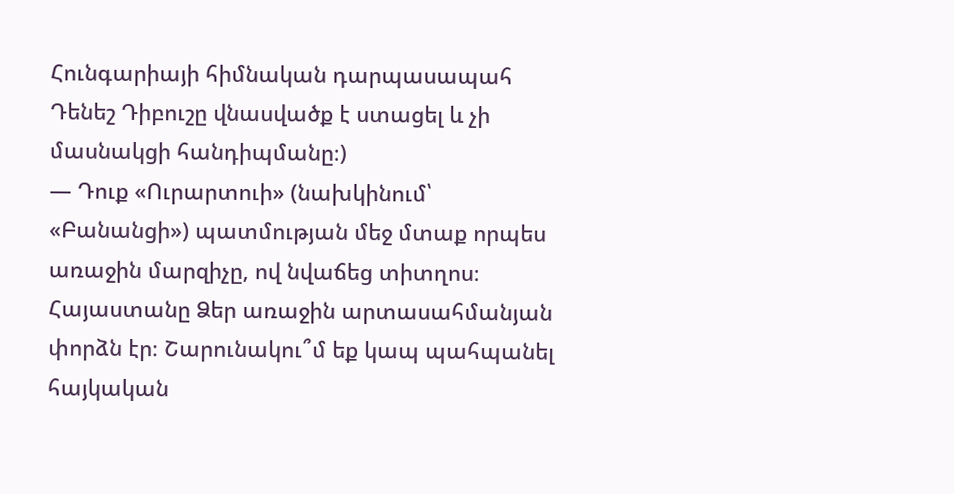Հունգարիայի հիմնական դարպասապահ Դենեշ Դիբուշը վնասվածք է ստացել և չի մասնակցի հանդիպմանը։)
— Դուք «Ուրարտուի» (նախկինում՝ «Բանանցի») պատմության մեջ մտաք որպես առաջին մարզիչը, ով նվաճեց տիտղոս։ Հայաստանը Ձեր առաջին արտասահմանյան փորձն էր։ Շարունակու՞մ եք կապ պահպանել հայկական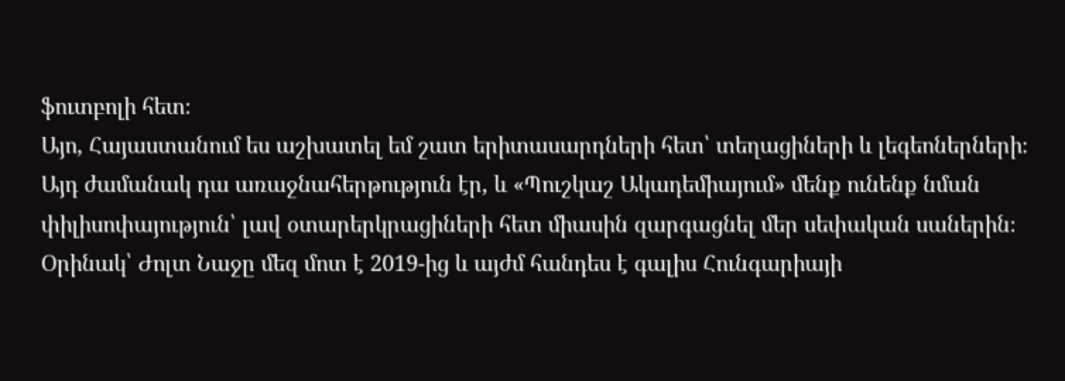ֆուտբոլի հետ։
Այո, Հայաստանում ես աշխատել եմ շատ երիտասարդների հետ՝ տեղացիների և լեգեոներների։ Այդ ժամանակ դա առաջնահերթություն էր, և «Պուշկաշ Ակադեմիայում» մենք ունենք նման փիլիսոփայություն՝ լավ օտարերկրացիների հետ միասին զարգացնել մեր սեփական սաներին։ Օրինակ՝ Ժոլտ Նաջը մեզ մոտ է 2019-ից և այժմ հանդես է գալիս Հունգարիայի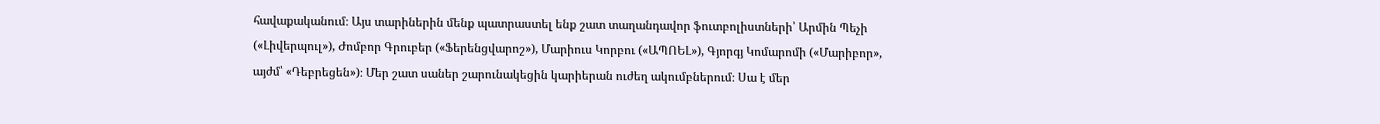հավաքականում։ Այս տարիներին մենք պատրաստել ենք շատ տաղանդավոր ֆուտբոլիստների՝ Արմին Պեչի («Լիվերպուլ»), Ժոմբոր Գրուբեր («Ֆերենցվարոշ»), Մարիուս Կորբու («ԱՊՈԵԼ»), Գյորգյ Կոմարոմի («Մարիբոր», այժմ՝ «Դեբրեցեն»)։ Մեր շատ սաներ շարունակեցին կարիերան ուժեղ ակումբներում։ Սա է մեր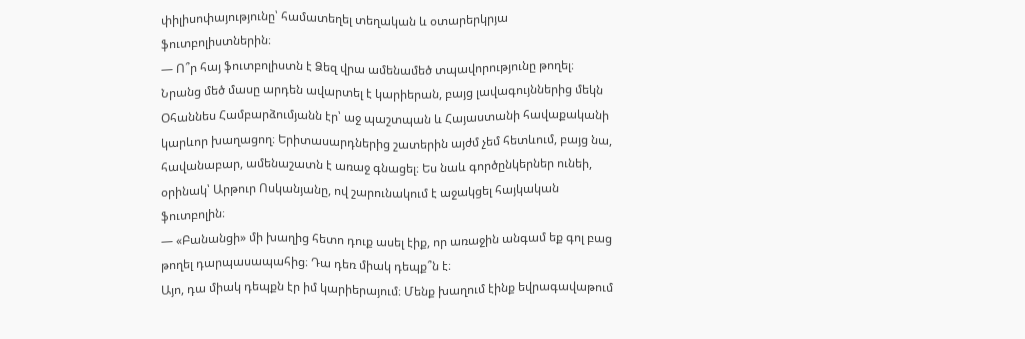փիլիսոփայությունը՝ համատեղել տեղական և օտարերկրյա ֆուտբոլիստներին։
— Ո՞ր հայ ֆուտբոլիստն է Ձեզ վրա ամենամեծ տպավորությունը թողել։
Նրանց մեծ մասը արդեն ավարտել է կարիերան, բայց լավագույններից մեկն Օհաննես Համբարձումյանն էր՝ աջ պաշտպան և Հայաստանի հավաքականի կարևոր խաղացող։ Երիտասարդներից շատերին այժմ չեմ հետևում, բայց նա, հավանաբար, ամենաշատն է առաջ գնացել։ Ես նաև գործընկերներ ունեի, օրինակ՝ Արթուր Ոսկանյանը, ով շարունակում է աջակցել հայկական ֆուտբոլին։
— «Բանանցի» մի խաղից հետո դուք ասել էիք, որ առաջին անգամ եք գոլ բաց թողել դարպասապահից։ Դա դեռ միակ դեպք՞ն է։
Այո, դա միակ դեպքն էր իմ կարիերայում։ Մենք խաղում էինք եվրագավաթում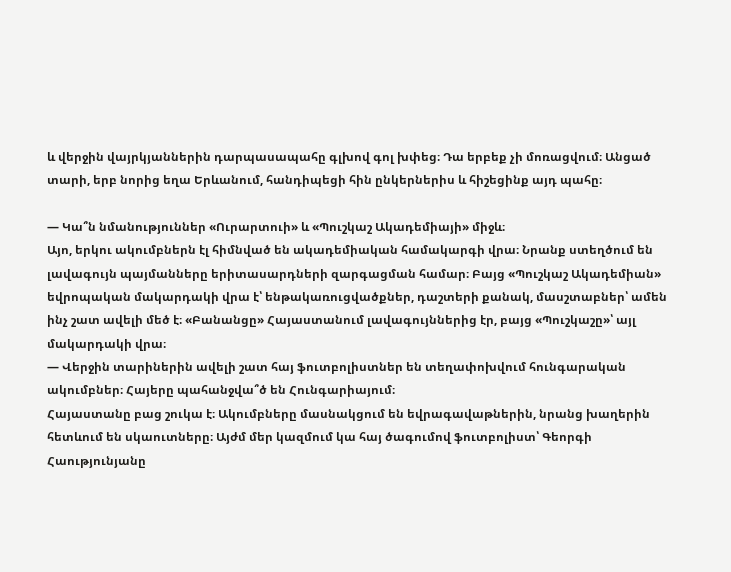և վերջին վայրկյաններին դարպասապահը գլխով գոլ խփեց։ Դա երբեք չի մոռացվում։ Անցած տարի, երբ նորից եղա Երևանում, հանդիպեցի հին ընկերներիս և հիշեցինք այդ պահը։

— Կա՞ն նմանություններ «Ուրարտուի» և «Պուշկաշ Ակադեմիայի» միջև։
Այո, երկու ակումբներն էլ հիմնված են ակադեմիական համակարգի վրա։ Նրանք ստեղծում են լավագույն պայմանները երիտասարդների զարգացման համար։ Բայց «Պուշկաշ Ակադեմիան» եվրոպական մակարդակի վրա է՝ ենթակառուցվածքներ, դաշտերի քանակ, մասշտաբներ՝ ամեն ինչ շատ ավելի մեծ է։ «Բանանցը» Հայաստանում լավագույններից էր, բայց «Պուշկաշը»՝ այլ մակարդակի վրա։
— Վերջին տարիներին ավելի շատ հայ ֆուտբոլիստներ են տեղափոխվում հունգարական ակումբներ։ Հայերը պահանջվա՞ծ են Հունգարիայում։
Հայաստանը բաց շուկա է։ Ակումբները մասնակցում են եվրագավաթներին, նրանց խաղերին հետևում են սկաուտները։ Այժմ մեր կազմում կա հայ ծագումով ֆուտբոլիստ՝ Գեորգի Հաությունյանը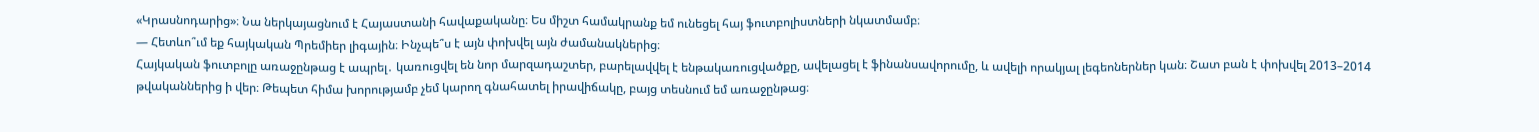«Կրասնոդարից»։ Նա ներկայացնում է Հայաստանի հավաքականը։ Ես միշտ համակրանք եմ ունեցել հայ ֆուտբոլիստների նկատմամբ։
— Հետևո՞ւմ եք հայկական Պրեմիեր լիգային։ Ինչպե՞ս է այն փոխվել այն ժամանակներից։
Հայկական ֆուտբոլը առաջընթաց է ապրել․ կառուցվել են նոր մարզադաշտեր, բարելավվել է ենթակառուցվածքը, ավելացել է ֆինանսավորումը, և ավելի որակյալ լեգեոներներ կան։ Շատ բան է փոխվել 2013–2014 թվականներից ի վեր։ Թեպետ հիմա խորությամբ չեմ կարող գնահատել իրավիճակը, բայց տեսնում եմ առաջընթաց։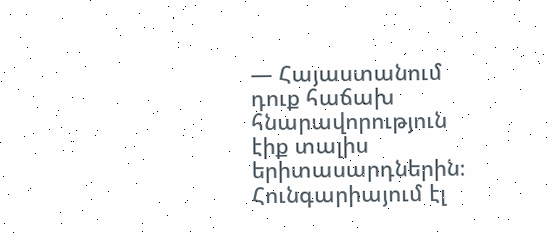— Հայաստանում դուք հաճախ հնարավորություն էիք տալիս երիտասարդներին։ Հունգարիայում էլ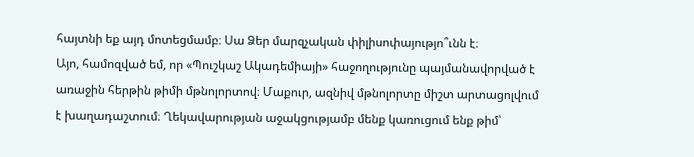հայտնի եք այդ մոտեցմամբ։ Սա Ձեր մարզչական փիլիսոփայությո՞ւնն է։
Այո, համոզված եմ, որ «Պուշկաշ Ակադեմիայի» հաջողությունը պայմանավորված է առաջին հերթին թիմի մթնոլորտով։ Մաքուր, ազնիվ մթնոլորտը միշտ արտացոլվում է խաղադաշտում։ Ղեկավարության աջակցությամբ մենք կառուցում ենք թիմ՝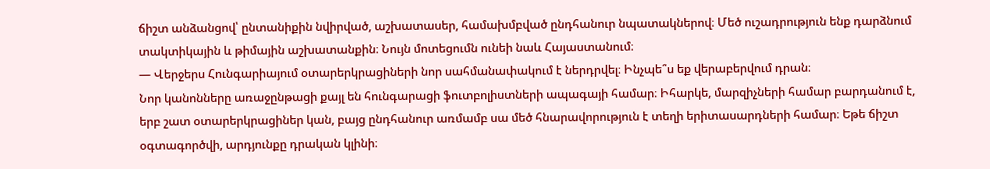ճիշտ անձանցով՝ ընտանիքին նվիրված, աշխատասեր, համախմբված ընդհանուր նպատակներով։ Մեծ ուշադրություն ենք դարձնում տակտիկային և թիմային աշխատանքին։ Նույն մոտեցումն ունեի նաև Հայաստանում։
— Վերջերս Հունգարիայում օտարերկրացիների նոր սահմանափակում է ներդրվել։ Ինչպե՞ս եք վերաբերվում դրան։
Նոր կանոնները առաջընթացի քայլ են հունգարացի ֆուտբոլիստների ապագայի համար։ Իհարկե, մարզիչների համար բարդանում է, երբ շատ օտարերկրացիներ կան, բայց ընդհանուր առմամբ սա մեծ հնարավորություն է տեղի երիտասարդների համար։ Եթե ճիշտ օգտագործվի, արդյունքը դրական կլինի։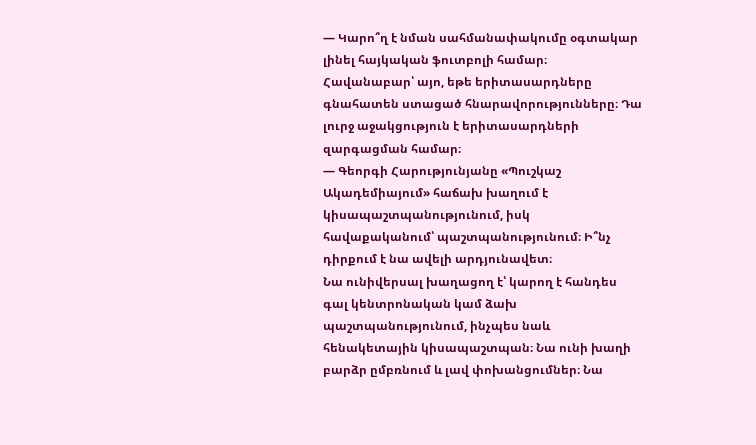— Կարո՞ղ է նման սահմանափակումը օգտակար լինել հայկական ֆուտբոլի համար։
Հավանաբար՝ այո, եթե երիտասարդները գնահատեն ստացած հնարավորությունները։ Դա լուրջ աջակցություն է երիտասարդների զարգացման համար։
— Գեորգի Հարությունյանը «Պուշկաշ Ակադեմիայում» հաճախ խաղում է կիսապաշտպանությունում, իսկ հավաքականում՝ պաշտպանությունում։ Ի՞նչ դիրքում է նա ավելի արդյունավետ։
Նա ունիվերսալ խաղացող է՝ կարող է հանդես գալ կենտրոնական կամ ձախ պաշտպանությունում, ինչպես նաև հենակետային կիսապաշտպան։ Նա ունի խաղի բարձր ըմբռնում և լավ փոխանցումներ։ Նա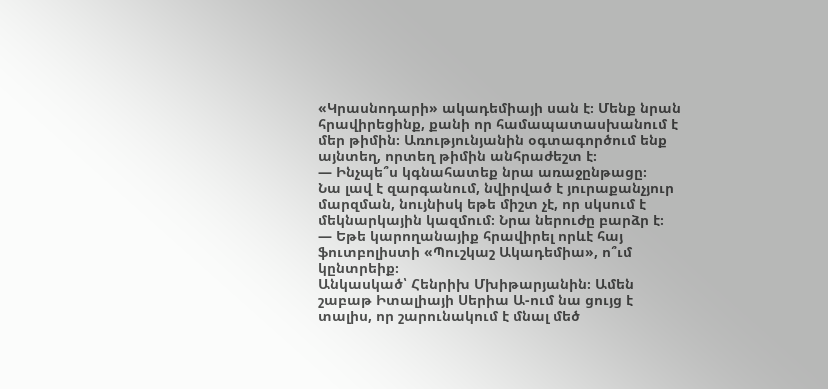«Կրասնոդարի» ակադեմիայի սան է։ Մենք նրան հրավիրեցինք, քանի որ համապատասխանում է մեր թիմին։ Առությունյանին օգտագործում ենք այնտեղ, որտեղ թիմին անհրաժեշտ է։
— Ինչպե՞ս կգնահատեք նրա առաջընթացը։
Նա լավ է զարգանում, նվիրված է յուրաքանչյուր մարզման, նույնիսկ եթե միշտ չէ, որ սկսում է մեկնարկային կազմում։ Նրա ներուժը բարձր է։
— Եթե կարողանայիք հրավիրել որևէ հայ ֆուտբոլիստի «Պուշկաշ Ակադեմիա», ո՞ւմ կընտրեիք։
Անկասկած՝ Հենրիխ Մխիթարյանին։ Ամեն շաբաթ Իտալիայի Սերիա Ա-ում նա ցույց է տալիս, որ շարունակում է մնալ մեծ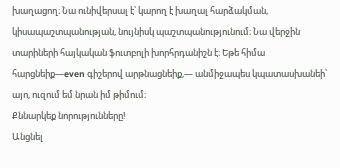խաղացող։ Նա ունիվերսալ է՝ կարող է խաղալ հարձակման, կիսապաշտպանության, նույնիսկ պաշտպանությունում։ Նա վերջին տարիների հայկական ֆուտբոլի խորհրդանիշն է։ Եթե հիմա հարցնեիք—even գիշերով արթնացնեիք,— անմիջապես կպատասխանեի՝ այո, ուզում եմ նրան իմ թիմում։
Քննարկեք նորությունները!
Անցնել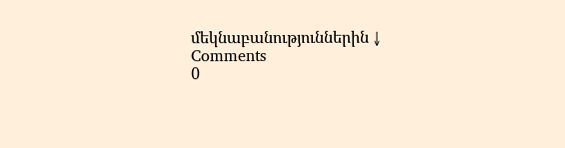մեկնաբանություններին ↓
Comments
0